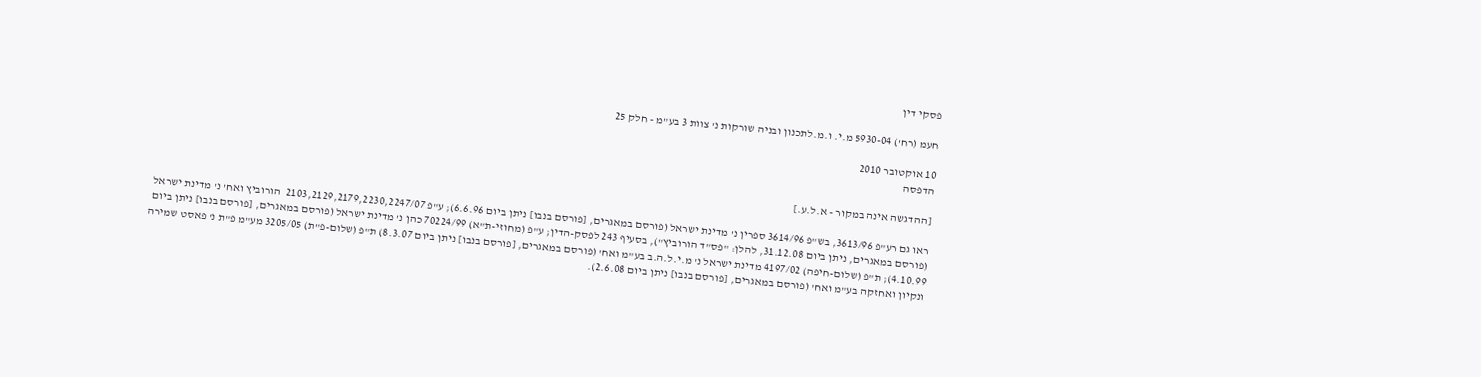פסקי דין

חעמ (רח') 5930-04 מ.י. ו.מ.לתכנון ובניה שורקות נ' צוות 3 בע"מ - חלק 25

10 אוקטובר 2010
הדפסה

[ההדגשה אינה במקור - א.ל.ע.]

ראו גם רע"פ 3613/96, בש"פ 3614/96 ספרין נ' מדינת ישראל (פורסם במאגרים, [פורסם בנבו] ניתן ביום 6.6.96); ע"פ 2103,2129,2179,2230,2247/07  הורוביץ ואח' נ' מדינת ישראל (פורסם במאגרים, ניתן ביום 31.12.08, להלן: "פס"ד הורוביץ"), בסעיף 243 לפסק-הדין; ע"פ (מחוזי-ת"א) 70224/99 כהן נ' מדינת ישראל (פורסם במאגרים, [פורסם בנבו] ניתן ביום 4.10.99); ת"פ (שלום-חיפה) 4197/02 מדינת ישראל נ' מ.י.ל.ה.ב בע"מ ואח' (פורסם במאגרים, [פורסם בנבו] ניתן ביום 8.3.07) ת"פ (שלום-פ"ת) 3205/05 מע"מ פ"ת נ' פאסט שמירה ונקיון ואחזקה בע"מ ואח' (פורסם במאגרים, [פורסם בנבו] ניתן ביום 2.6.08).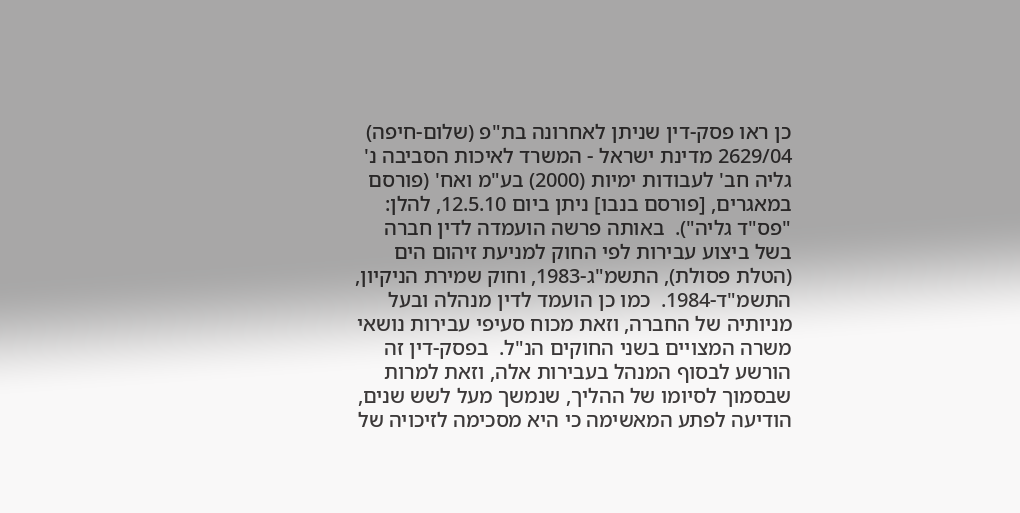כן ראו פסק-דין שניתן לאחרונה בת"פ (שלום-חיפה) 2629/04 מדינת ישראל - המשרד לאיכות הסביבה נ' גליה חב' לעבודות ימיות (2000) בע"מ ואח' (פורסם במאגרים, [פורסם בנבו] ניתן ביום 12.5.10, להלן: "פס"ד גליה").  באותה פרשה הועמדה לדין חברה בשל ביצוע עבירות לפי החוק למניעת זיהום הים (הטלת פסולת), התשמ"ג-1983, וחוק שמירת הניקיון, התשמ"ד-1984.  כמו כן הועמד לדין מנהלה ובעל מניותיה של החברה, וזאת מכוח סעיפי עבירות נושאי משרה המצויים בשני החוקים הנ"ל.  בפסק-דין זה הורשע לבסוף המנהל בעבירות אלה, וזאת למרות שבסמוך לסיומו של ההליך, שנמשך מעל לשש שנים, הודיעה לפתע המאשימה כי היא מסכימה לזיכויה של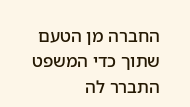החברה מן הטעם שתוך כדי המשפט התברר לה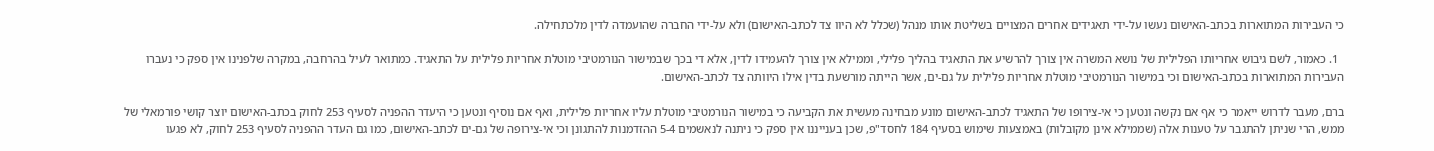כי העבירות המתוארות בכתב-האישום נעשו על-ידי תאגידים אחרים המצויים בשליטת אותו מנהל (שכלל לא היוו צד לכתב-האישום) ולא על-ידי החברה שהועמדה לדין מלכתחילה.

  1. כאמור, לשם גיבוש אחריותו הפלילית של נושא המשרה אין צורך להרשיע את התאגיד בהליך פלילי, וממילא אין צורך להעמידו לדין, אלא די בכך שבמישור הנורמטיבי מוטלת אחריות פלילית על התאגיד. כמתואר לעיל בהרחבה, במקרה שלפנינו אין ספק כי נעברו העבירות המתוארות בכתב-האישום וכי במישור הנורמטיבי מוטלת אחריות פלילית על גם-ים, אשר הייתה מורשעת בדין אילו היוותה צד לכתב-האישום.

ברם, מעבר לדרוש ייאמר כי אף אם נקשה ונטען כי אי-צירופו של התאגיד לכתב-האישום מונע מבחינה מעשית את הקביעה כי במישור הנורמטיבי מוטלת עליו אחריות פלילית, ואף אם נוסיף ונטען כי היעדר ההפניה לסעיף 253 לחוק בכתב-האישום יוצר קושי פורמאלי של ממש, הרי שניתן להתגבר על טענות אלה (שממילא אינן מקובלות) באמצעות שימוש בסעיף 184 לחסד"פ, שכן בענייננו אין ספק כי ניתנה לנאשמים 5-4 ההזדמנות להתגונן וכי אי-צירופה של גם-ים לכתב-האישום, כמו גם העדר ההפניה לסעיף 253 לחוק, לא פגעו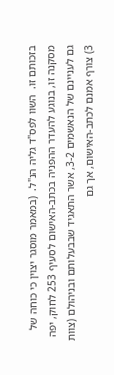בזכותם זו.  השוו לפס"ד גליה הנ"ל.  (במאמר מוסגר יצוין כי כוחה של מסקנה זו, בנוגע להעדר ההפניה בכתב-האישום לסעיף 253 לחוק, יפה גם לעניינם של הנאשמים 3-2, אשר התאגיד שבבעלותם ובניהולם (צוות 3) צורף אמנם לכתב-האישום, אך גם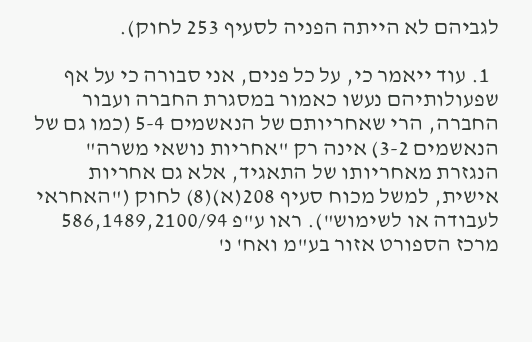לגביהם לא הייתה הפניה לסעיף 253 לחוק).

  1. עוד ייאמר כי, על כל פנים, אני סבורה כי על אף שפעולותיהם נעשו כאמור במסגרת החברה ועבור החברה, הרי שאחריותם של הנאשמים 5-4 (כמו גם של הנאשמים 3-2) אינה רק "אחריות נושאי משרה" הנגזרת מאחריותו של התאגיד, אלא גם אחריות אישית, למשל מכוח סעיף 208(א)(8) לחוק ("האחראי לעבודה או לשימוש"). ראו ע"פ 586,1489,2100/94 מרכז הספורט אזור בע"מ ואח' נ'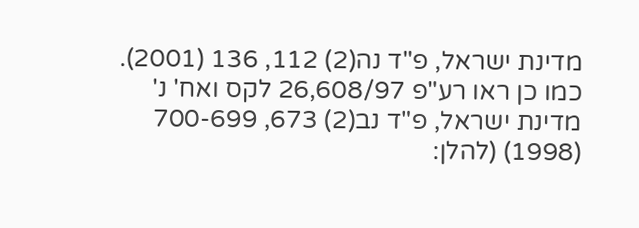מדינת ישראל, פ"ד נה(2) 112, 136 (2001).  כמו כן ראו רע"פ 26,608/97 לקס ואח' נ' מדינת ישראל, פ"ד נב(2) 673, 700-699 (1998) (להלן: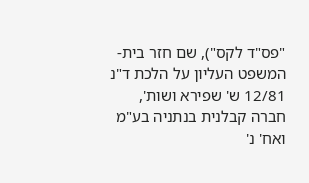"פס"ד לקס"), שם חזר בית-המשפט העליון על הלכת ד"נ 12/81 ש' שפירא ושות', חברה קבלנית בנתניה בע"מ ואח' נ'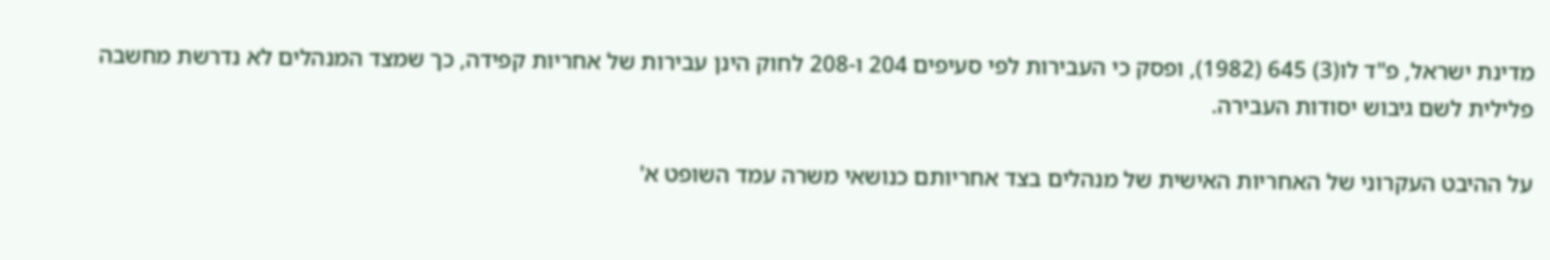מדינת ישראל, פ"ד לו(3) 645 (1982), ופסק כי העבירות לפי סעיפים 204 ו-208 לחוק הינן עבירות של אחריות קפידה, כך שמצד המנהלים לא נדרשת מחשבה פלילית לשם גיבוש יסודות העבירה.

על ההיבט העקרוני של האחריות האישית של מנהלים בצד אחריותם כנושאי משרה עמד השופט א'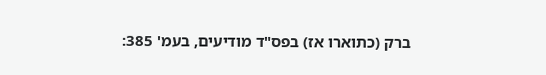ברק (כתוארו אז) בפס"ד מודיעים, בעמ' 385: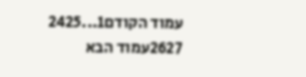עמוד הקודם1...2425
2627עמוד הבא